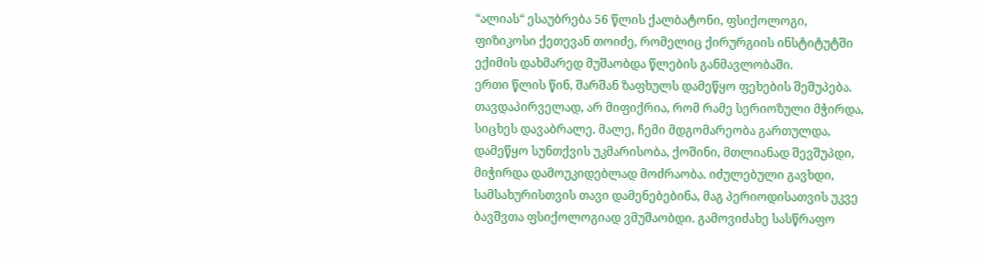“ალიას“ ესაუბრება 56 წლის ქალბატონი, ფსიქოლოგი, ფიზიკოსი ქეთევან თოიძე, რომელიც ქირურგიის ინსტიტუტში ექიმის დახმარედ მუშაობდა წლების განმავლობაში.
ერთი წლის წინ, შარშან ზაფხულს დამეწყო ფეხების შეშუპება. თავდაპირველად, არ მიფიქრია, რომ რამე სერიოზული მჭირდა, სიცხეს დავაბრალე. მალე, ჩემი მდგომარეობა გართულდა, დამეწყო სუნთქვის უკმარისობა, ქოშინი, მთლიანად შევშუპდი, მიჭირდა დამოუკიდებლად მოძრაობა. იძულებული გავხდი, სამსახურისთვის თავი დამენებებინა, მაგ პერიოდისათვის უკვე ბავშვთა ფსიქოლოგიად ვმუშაობდი. გამოვიძახე სასწრაფო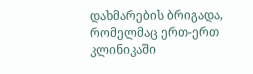დახმარების ბრიგადა, რომელმაც ერთ-ერთ კლინიკაში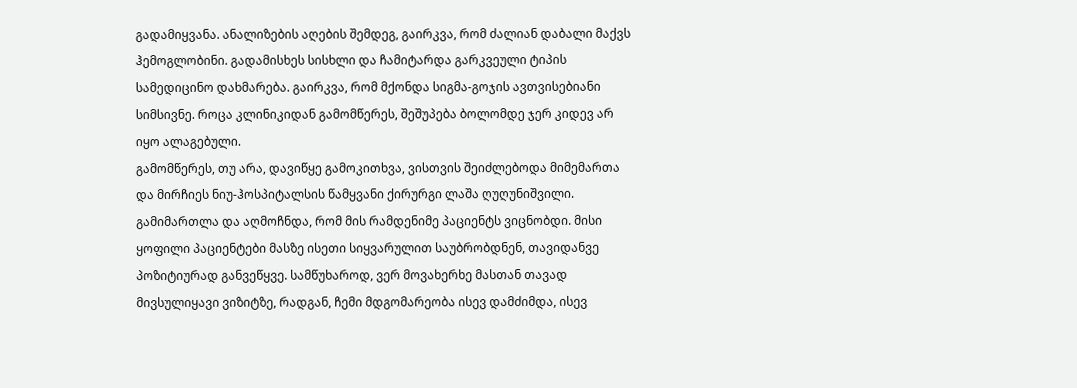გადამიყვანა. ანალიზების აღების შემდეგ, გაირკვა, რომ ძალიან დაბალი მაქვს ჰემოგლობინი. გადამისხეს სისხლი და ჩამიტარდა გარკვეული ტიპის სამედიცინო დახმარება. გაირკვა, რომ მქონდა სიგმა-გოჯის ავთვისებიანი სიმსივნე. როცა კლინიკიდან გამომწერეს, შეშუპება ბოლომდე ჯერ კიდევ არ იყო ალაგებული.
გამომწერეს, თუ არა, დავიწყე გამოკითხვა, ვისთვის შეიძლებოდა მიმემართა და მირჩიეს ნიუ-ჰოსპიტალსის წამყვანი ქირურგი ლაშა ღუღუნიშვილი. გამიმართლა და აღმოჩნდა, რომ მის რამდენიმე პაციენტს ვიცნობდი. მისი ყოფილი პაციენტები მასზე ისეთი სიყვარულით საუბრობდნენ, თავიდანვე პოზიტიურად განვეწყვე. სამწუხაროდ, ვერ მოვახერხე მასთან თავად მივსულიყავი ვიზიტზე, რადგან, ჩემი მდგომარეობა ისევ დამძიმდა, ისევ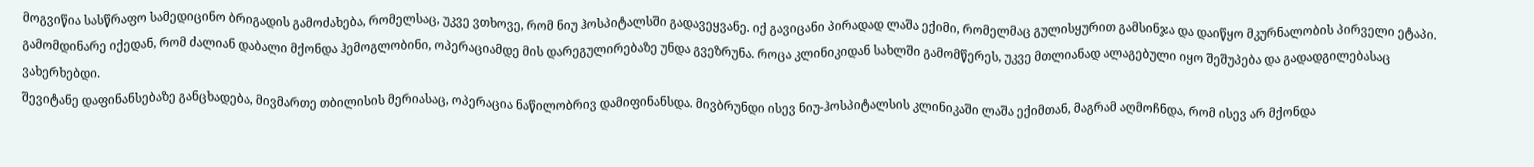მოგვიწია სასწრაფო სამედიცინო ბრიგადის გამოძახება, რომელსაც, უკვე ვთხოვე, რომ ნიუ ჰოსპიტალსში გადავეყვანე. იქ გავიცანი პირადად ლაშა ექიმი, რომელმაც გულისყურით გამსინჯა და დაიწყო მკურნალობის პირველი ეტაპი. გამომდინარე იქედან, რომ ძალიან დაბალი მქონდა ჰემოგლობინი, ოპერაციამდე მის დარეგულირებაზე უნდა გვეზრუნა. როცა კლინიკიდან სახლში გამომწერეს, უკვე მთლიანად ალაგებული იყო შეშუპება და გადადგილებასაც ვახერხებდი.
შევიტანე დაფინანსებაზე განცხადება, მივმართე თბილისის მერიასაც, ოპერაცია ნაწილობრივ დამიფინანსდა. მივბრუნდი ისევ ნიუ-ჰოსპიტალსის კლინიკაში ლაშა ექიმთან, მაგრამ აღმოჩნდა, რომ ისევ არ მქონდა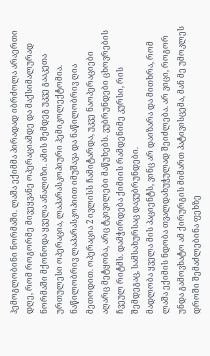ჰემოგლობინი ნორმაში. ლაშა ექიმმა პირადად იბრძოლა არაერთი დღე, რომ როგორმე მივეყვანე ოპერაციამდე და მაქსიმალურად ნორმაში მქონოდა ყველა ანალიზი. ამის შემდეგ უკვე გააკეთა ურთულესი ოპერაცია, ლაპარასკოპიური ჰემიკოლექტომია. ნაწილობრივ ლაპარასკოპიით იმუშავა და ნაწილობრივ ღია მეთოდით. ოპერაცია 2 ივლისს ჩამიტარდა, უკვე ნაოპერაციები აღარც მეტყობა, არც ტკივილები მაწუხებს. ვუბრუნდები ცხოვრების ჩვეულ რიტმს. დამჭირდება ქიმიის რამდენიმე კურსი, რის შემდეგაც, სამსახურსაც დავუბრუნდები.
მადლობა ყველა მის პაციენტს, ვინც არ დაიზარა და მითხრა, რომ ლაშა ექიმის ნდობა თვალდახუჭულად შეიძლება. არ ვიცი, როგორ უნდა გამოვხატო ამ ქირურგის მიმართ პატივისცემა, მან მე უმოკლეს დროში შემაძლებინა ფეხზე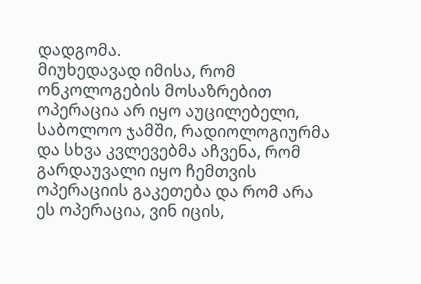დადგომა.
მიუხედავად იმისა, რომ ონკოლოგების მოსაზრებით ოპერაცია არ იყო აუცილებელი, საბოლოო ჯამში, რადიოლოგიურმა და სხვა კვლევებმა აჩვენა, რომ გარდაუვალი იყო ჩემთვის ოპერაციის გაკეთება და რომ არა ეს ოპერაცია, ვინ იცის,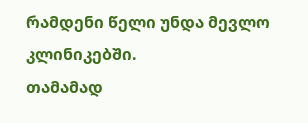რამდენი წელი უნდა მევლო კლინიკებში.
თამამად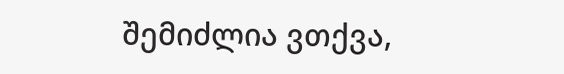შემიძლია ვთქვა,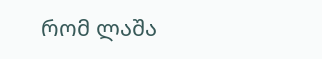რომ ლაშა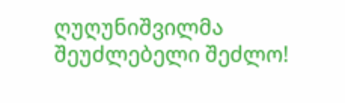ღუღუნიშვილმა შეუძლებელი შეძლო!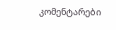კომენტარები